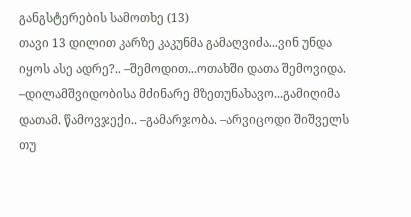განგსტერების სამოთხე (13)
თავი 13 დილით კარზე კაკუნმა გამაღვიძა...ვინ უნდა იყოს ასე ადრე?.. –შემოდით...ოთახში დათა შემოვიდა. –დილამშვიდობისა მძინარე მზეთუნახავო...გამიღიმა დათამ. წამოვჯექი.. –გამარჯობა. –არვიცოდი შიშველს თუ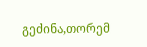გეძინა,თორემ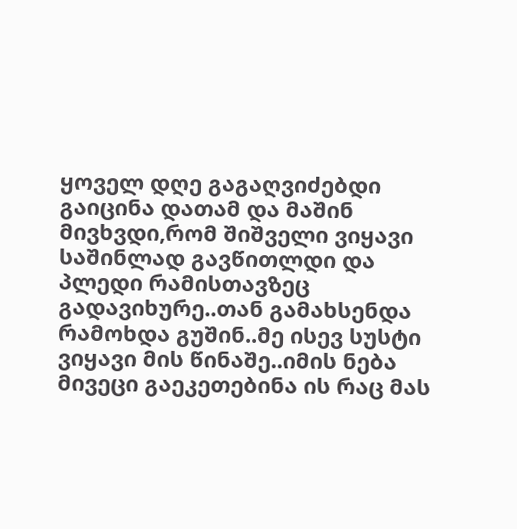ყოველ დღე გაგაღვიძებდი გაიცინა დათამ და მაშინ მივხვდი,რომ შიშველი ვიყავი საშინლად გავწითლდი და პლედი რამისთავზეც გადავიხურე..თან გამახსენდა რამოხდა გუშინ..მე ისევ სუსტი ვიყავი მის წინაშე..იმის ნება მივეცი გაეკეთებინა ის რაც მას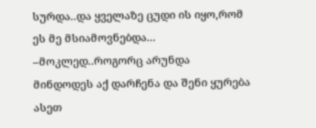სურდა..და ყველაზე ცუდი ის იყო,რომ ეს მე მსიამოვნებდა... –მოკლედ..როგორც არუნდა მინდოდეს აქ დარჩენა და შენი ყურება ასეთ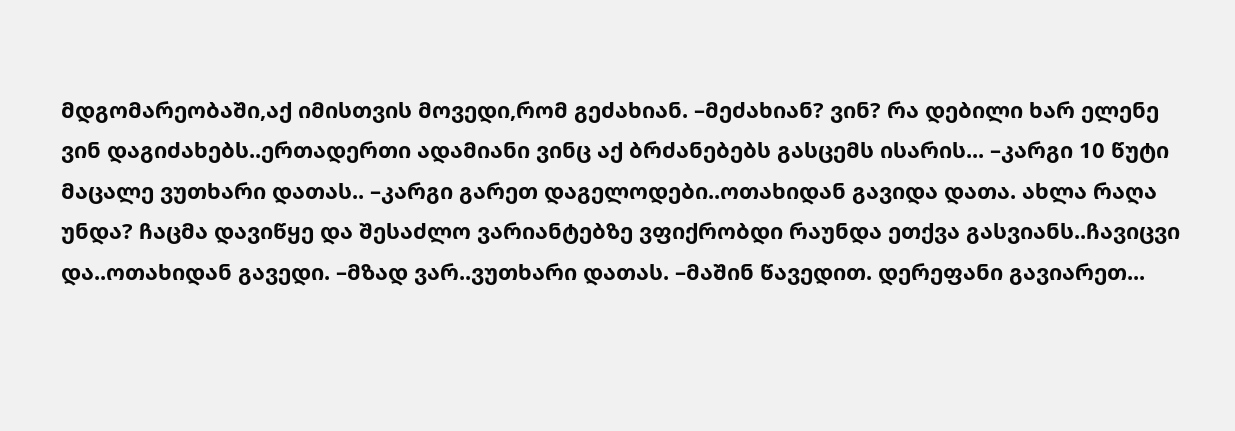მდგომარეობაში,აქ იმისთვის მოვედი,რომ გეძახიან. –მეძახიან? ვინ? რა დებილი ხარ ელენე ვინ დაგიძახებს..ერთადერთი ადამიანი ვინც აქ ბრძანებებს გასცემს ისარის... –კარგი 10 წუტი მაცალე ვუთხარი დათას.. –კარგი გარეთ დაგელოდები..ოთახიდან გავიდა დათა. ახლა რაღა უნდა? ჩაცმა დავიწყე და შესაძლო ვარიანტებზე ვფიქრობდი რაუნდა ეთქვა გასვიანს..ჩავიცვი და..ოთახიდან გავედი. –მზად ვარ..ვუთხარი დათას. –მაშინ წავედით. დერეფანი გავიარეთ...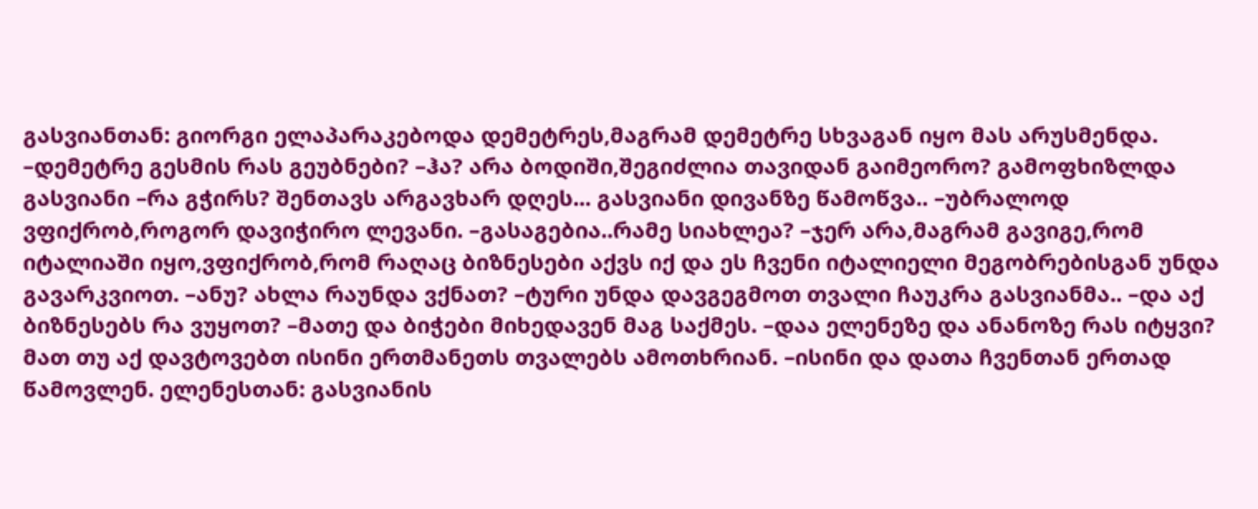გასვიანთან: გიორგი ელაპარაკებოდა დემეტრეს,მაგრამ დემეტრე სხვაგან იყო მას არუსმენდა. –დემეტრე გესმის რას გეუბნები? –ჰა? არა ბოდიში,შეგიძლია თავიდან გაიმეორო? გამოფხიზლდა გასვიანი –რა გჭირს? შენთავს არგავხარ დღეს... გასვიანი დივანზე წამოწვა.. –უბრალოდ ვფიქრობ,როგორ დავიჭირო ლევანი. –გასაგებია..რამე სიახლეა? –ჯერ არა,მაგრამ გავიგე,რომ იტალიაში იყო,ვფიქრობ,რომ რაღაც ბიზნესები აქვს იქ და ეს ჩვენი იტალიელი მეგობრებისგან უნდა გავარკვიოთ. –ანუ? ახლა რაუნდა ვქნათ? –ტური უნდა დავგეგმოთ თვალი ჩაუკრა გასვიანმა.. –და აქ ბიზნესებს რა ვუყოთ? –მათე და ბიჭები მიხედავენ მაგ საქმეს. –დაა ელენეზე და ანანოზე რას იტყვი? მათ თუ აქ დავტოვებთ ისინი ერთმანეთს თვალებს ამოთხრიან. –ისინი და დათა ჩვენთან ერთად წამოვლენ. ელენესთან: გასვიანის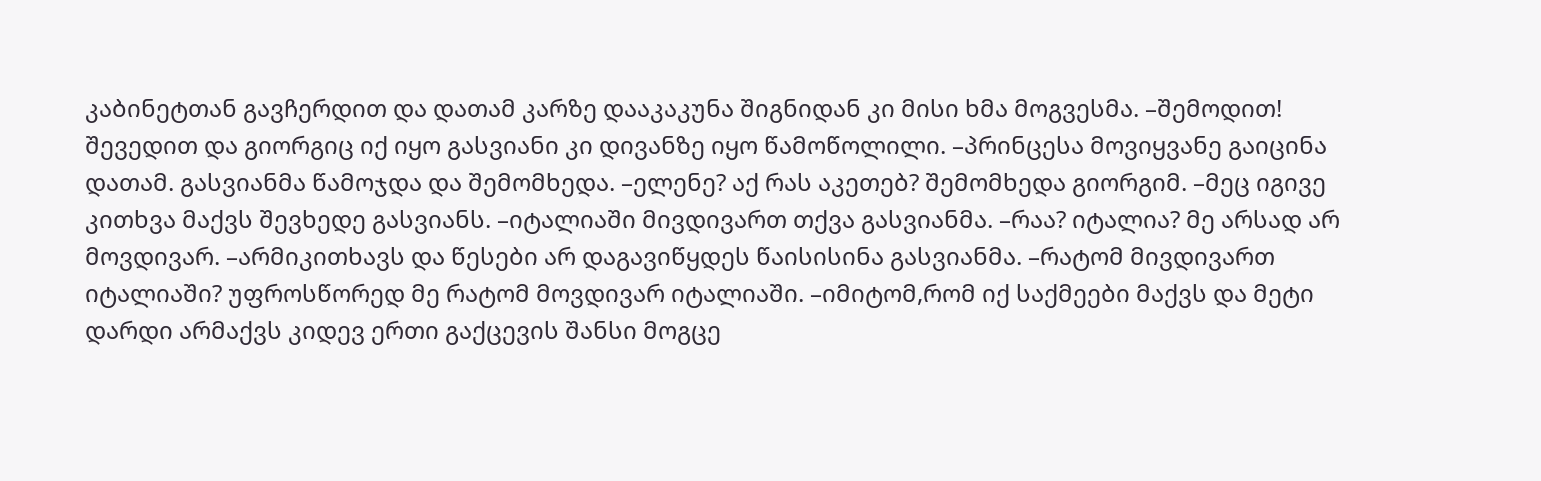კაბინეტთან გავჩერდით და დათამ კარზე დააკაკუნა შიგნიდან კი მისი ხმა მოგვესმა. –შემოდით! შევედით და გიორგიც იქ იყო გასვიანი კი დივანზე იყო წამოწოლილი. –პრინცესა მოვიყვანე გაიცინა დათამ. გასვიანმა წამოჯდა და შემომხედა. –ელენე? აქ რას აკეთებ? შემომხედა გიორგიმ. –მეც იგივე კითხვა მაქვს შევხედე გასვიანს. –იტალიაში მივდივართ თქვა გასვიანმა. –რაა? იტალია? მე არსად არ მოვდივარ. –არმიკითხავს და წესები არ დაგავიწყდეს წაისისინა გასვიანმა. –რატომ მივდივართ იტალიაში? უფროსწორედ მე რატომ მოვდივარ იტალიაში. –იმიტომ,რომ იქ საქმეები მაქვს და მეტი დარდი არმაქვს კიდევ ერთი გაქცევის შანსი მოგცე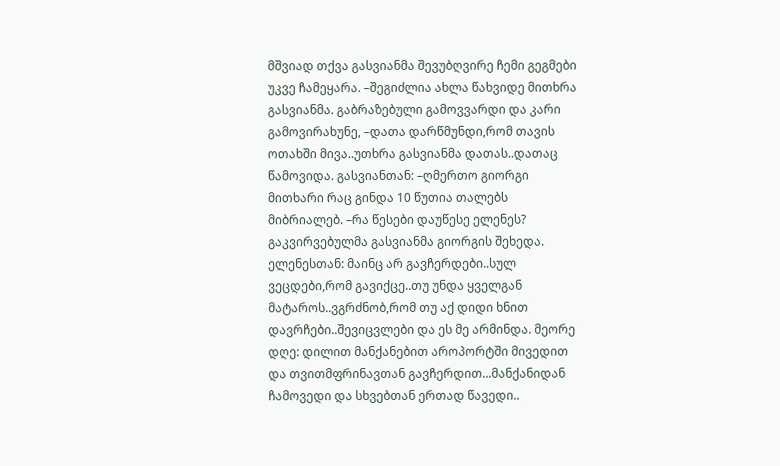მშვიად თქვა გასვიანმა შევუბღვირე ჩემი გეგმები უკვე ჩამეყარა. –შეგიძლია ახლა წახვიდე მითხრა გასვიანმა. გაბრაზებული გამოვვარდი და კარი გამოვირახუნე, –დათა დარწმუნდი,რომ თავის ოთახში მივა..უთხრა გასვიანმა დათას..დათაც წამოვიდა. გასვიანთან: –ღმერთო გიორგი მითხარი რაც გინდა 10 წუთია თალებს მიბრიალებ. –რა წესები დაუწესე ელენეს? გაკვირვებულმა გასვიანმა გიორგის შეხედა. ელენესთან: მაინც არ გავჩერდები..სულ ვეცდები,რომ გავიქცე..თუ უნდა ყველგან მატაროს..ვგრძნობ,რომ თუ აქ დიდი ხნით დავრჩები..შევიცვლები და ეს მე არმინდა. მეორე დღე: დილით მანქანებით აროპორტში მივედით და თვითმფრინავთან გავჩერდით...მანქანიდან ჩამოვედი და სხვებთან ერთად წავედი..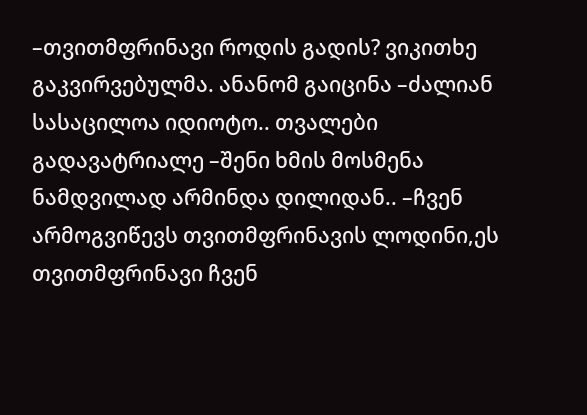–თვითმფრინავი როდის გადის? ვიკითხე გაკვირვებულმა. ანანომ გაიცინა –ძალიან სასაცილოა იდიოტო.. თვალები გადავატრიალე –შენი ხმის მოსმენა ნამდვილად არმინდა დილიდან.. –ჩვენ არმოგვიწევს თვითმფრინავის ლოდინი,ეს თვითმფრინავი ჩვენ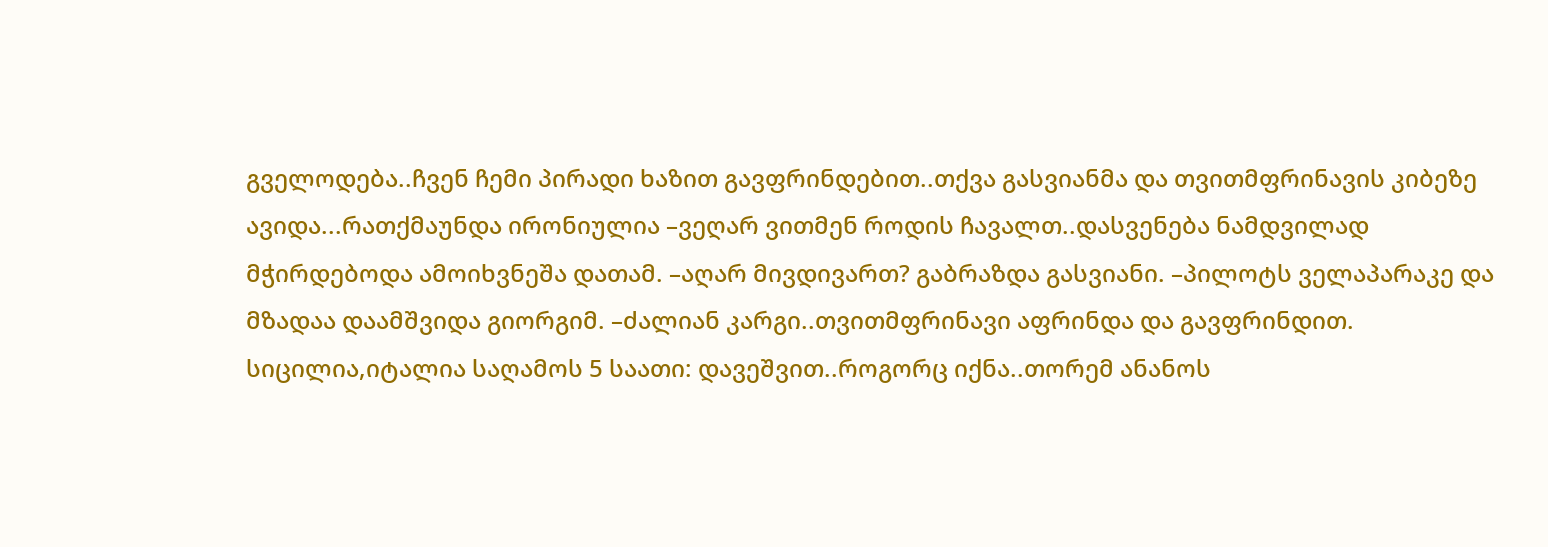გველოდება..ჩვენ ჩემი პირადი ხაზით გავფრინდებით..თქვა გასვიანმა და თვითმფრინავის კიბეზე ავიდა...რათქმაუნდა ირონიულია –ვეღარ ვითმენ როდის ჩავალთ..დასვენება ნამდვილად მჭირდებოდა ამოიხვნეშა დათამ. –აღარ მივდივართ? გაბრაზდა გასვიანი. –პილოტს ველაპარაკე და მზადაა დაამშვიდა გიორგიმ. –ძალიან კარგი..თვითმფრინავი აფრინდა და გავფრინდით. სიცილია,იტალია საღამოს 5 საათი: დავეშვით..როგორც იქნა..თორემ ანანოს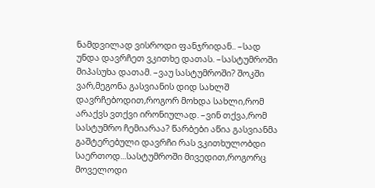ნამდვილად ვისროდი ფანჯრიდან.. –სად უნდა დავრჩეთ ვკითხე დათას. –სასტუმროში მიპასუხა დათამ. –ვაუ სასტუმროში? შოკში ვარ,მეგონა გასვიანის დიდ სახლშ დავრჩებოდით,როგორ მოხდა სახლი,რომ არაქვს ვთქვი ირონიულად. –ვინ თქვა,რომ სასტუმრო ჩემიარაა? წარბები აწია გასვიანმა გაშტერებული დავრჩი რას ვკითხულობდი საერთოდ...სასტუმროში მივედით,როგორც მოველოდი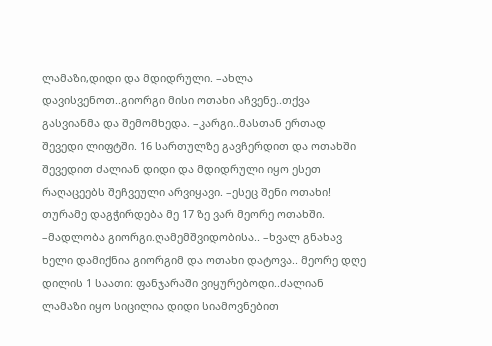ლამაზი,დიდი და მდიდრული. –ახლა დავისვენოთ..გიორგი მისი ოთახი აჩვენე..თქვა გასვიანმა და შემომხედა. –კარგი..მასთან ერთად შევედი ლიფტში. 16 სართულზე გავჩერდით და ოთახში შევედით ძალიან დიდი და მდიდრული იყო ესეთ რაღაცეებს შეჩვეული არვიყავი. –ესეც შენი ოთახი! თურამე დაგჭირდება მე 17 ზე ვარ მეორე ოთახში. –მადლობა გიორგი.ღამემშვიდობისა.. –ხვალ გნახავ ხელი დამიქნია გიორგიმ და ოთახი დატოვა.. მეორე დღე დილის 1 საათი: ფანჯარაში ვიყურებოდი..ძალიან ლამაზი იყო სიცილია დიდი სიამოვნებით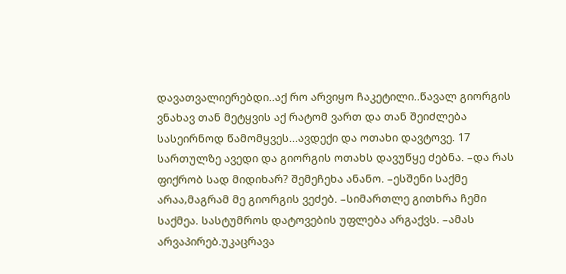დავათვალიერებდი..აქ რო არვიყო ჩაკეტილი..წავალ გიორგის ვნახავ თან მეტყვის აქ რატომ ვართ და თან შეიძლება სასეირნოდ წამომყვეს...ავდექი და ოთახი დავტოვე. 17 სართულზე ავედი და გიორგის ოთახს დავუწყე ძებნა. –და რას ფიქრობ სად მიდიხარ? შემეჩეხა ანანო. –ესშენი საქმე არაა,მაგრამ მე გიორგის ვეძებ. –სიმართლე გითხრა ჩემი საქმეა. სასტუმროს დატოვების უფლება არგაქვს. –ამას არვაპირებ.უკაცრავა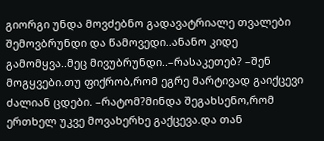გიორგი უნდა მოვძებნო გადავატრიალე თვალები შემოვბრუნდი და წამოვედი..ანანო კიდე გამომყვა..მეც მივუბრუნდი..–რასაკეთებ? –შენ მოგყვები.თუ ფიქრობ,რომ ეგრე მარტივად გაიქცევი ძალიან ცდები. –რატომ?მინდა შეგახსენო,რომ ერთხელ უკვე მოვახერხე გაქცევა.და თან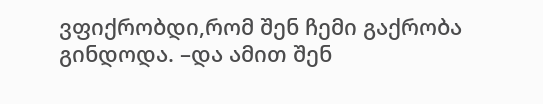ვფიქრობდი,რომ შენ ჩემი გაქრობა გინდოდა. –და ამით შენ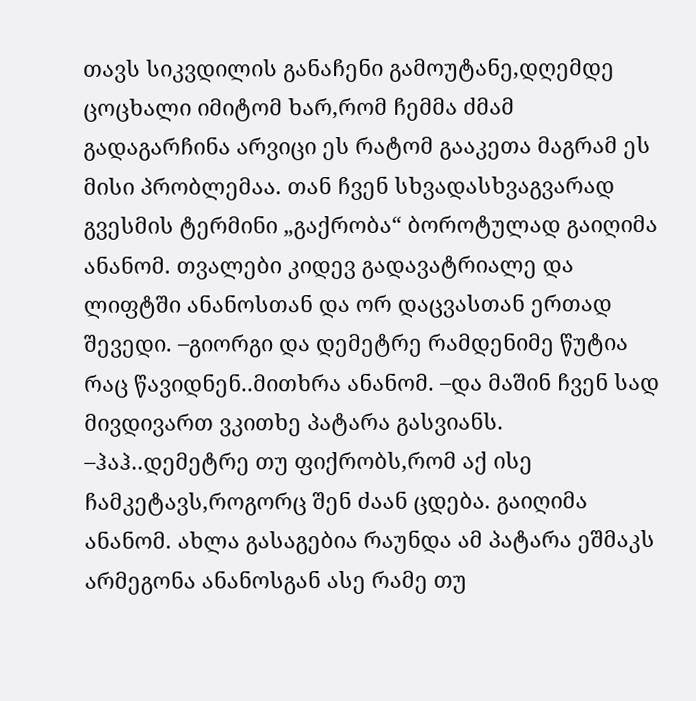თავს სიკვდილის განაჩენი გამოუტანე,დღემდე ცოცხალი იმიტომ ხარ,რომ ჩემმა ძმამ გადაგარჩინა არვიცი ეს რატომ გააკეთა მაგრამ ეს მისი პრობლემაა. თან ჩვენ სხვადასხვაგვარად გვესმის ტერმინი „გაქრობა“ ბოროტულად გაიღიმა ანანომ. თვალები კიდევ გადავატრიალე და ლიფტში ანანოსთან და ორ დაცვასთან ერთად შევედი. –გიორგი და დემეტრე რამდენიმე წუტია რაც წავიდნენ..მითხრა ანანომ. –და მაშინ ჩვენ სად მივდივართ ვკითხე პატარა გასვიანს. –ჰაჰ..დემეტრე თუ ფიქრობს,რომ აქ ისე ჩამკეტავს,როგორც შენ ძაან ცდება. გაიღიმა ანანომ. ახლა გასაგებია რაუნდა ამ პატარა ეშმაკს არმეგონა ანანოსგან ასე რამე თუ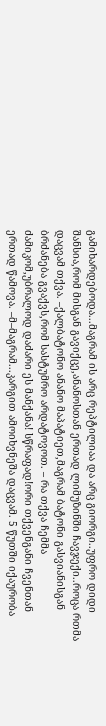გამიხარდებოდა...მაგრამ ის არც რეპტილიაა და არც გიორგი..უფრო დიდი შანსია,რომ მისგან გავიქცე,ანანოსთან ერთად ლიმუზინში ჩავჯექი..როცა რთმა დაცვამ თქვა. –ქალბატონო ანანო მაპატიეთ,მაგრამ ბატონი გასვიანისგან ბრძანება გვაქვს,რომ სასტუმრო არდატოვოთ. – რა თქვა ჩემმა ძამიკომ,უბრალოდ დაძარი ეს მანქანა! სწრაფად!ორი თქვენგანი ჩვენთან ერთად წამოვა. –მ–მაგრამ...კარგით ამოიხვნეშა დაცვამ. 5 წუთში იქაურობა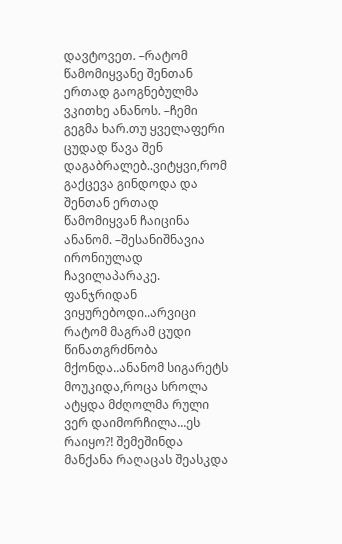დავტოვეთ. –რატომ წამომიყვანე შენთან ერთად გაოგნებულმა ვკითხე ანანოს. –ჩემი გეგმა ხარ.თუ ყველაფერი ცუდად წავა შენ დაგაბრალებ..ვიტყვი,რომ გაქცევა გინდოდა და შენთან ერთად წამომიყვან ჩაიცინა ანანომ. –შესანიშნავია ირონიულად ჩავილაპარაკე. ფანჯრიდან ვიყურებოდი..არვიცი რატომ მაგრამ ცუდი წინათგრძნობა მქონდა..ანანომ სიგარეტს მოუკიდა,როცა სროლა ატყდა მძღოლმა რული ვერ დაიმორჩილა...ეს რაიყო?! შემეშინდა მანქანა რაღაცას შეასკდა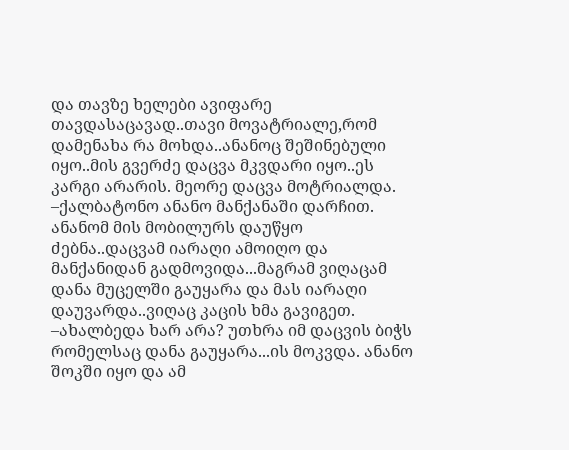და თავზე ხელები ავიფარე თავდასაცავად..თავი მოვატრიალე,რომ დამენახა რა მოხდა..ანანოც შეშინებული იყო..მის გვერძე დაცვა მკვდარი იყო..ეს კარგი არარის. მეორე დაცვა მოტრიალდა. –ქალბატონო ანანო მანქანაში დარჩით. ანანომ მის მობილურს დაუწყო ძებნა..დაცვამ იარაღი ამოიღო და მანქანიდან გადმოვიდა...მაგრამ ვიღაცამ დანა მუცელში გაუყარა და მას იარაღი დაუვარდა..ვიღაც კაცის ხმა გავიგეთ. –ახალბედა ხარ არა? უთხრა იმ დაცვის ბიჭს რომელსაც დანა გაუყარა...ის მოკვდა. ანანო შოკში იყო და ამ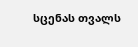სცენას თვალს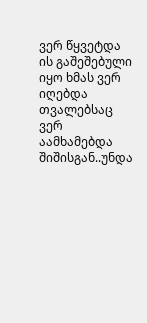ვერ წყვეტდა ის გაშეშებული იყო ხმას ვერ იღებდა თვალებსაც ვერ აამხამებდა შიშისგან..უნდა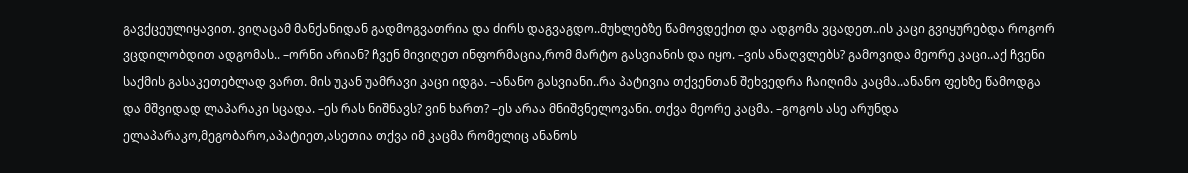გავქცეულიყავით. ვიღაცამ მანქანიდან გადმოგვათრია და ძირს დაგვაგდო..მუხლებზე წამოვდექით და ადგომა ვცადეთ..ის კაცი გვიყურებდა როგორ ვცდილობდით ადგომას.. –ორნი არიან? ჩვენ მივიღეთ ინფორმაცია,რომ მარტო გასვიანის და იყო. –ვის ანაღვლებს? გამოვიდა მეორე კაცი..აქ ჩვენი საქმის გასაკეთებლად ვართ. მის უკან უამრავი კაცი იდგა. –ანანო გასვიანი..რა პატივია თქვენთან შეხვედრა ჩაიღიმა კაცმა..ანანო ფეხზე წამოდგა და მშვიდად ლაპარაკი სცადა. –ეს რას ნიშნავს? ვინ ხართ? –ეს არაა მნიშვნელოვანი. თქვა მეორე კაცმა. –გოგოს ასე არუნდა ელაპარაკო,მეგობარო,აპატიეთ,ასეთია თქვა იმ კაცმა რომელიც ანანოს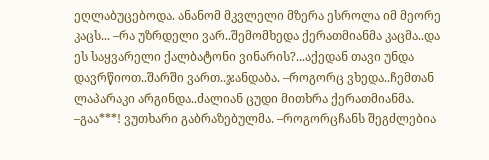ეღლაბუცებოდა. ანანომ მკვლელი მზერა ესროლა იმ მეორე კაცს... –რა უზრდელი ვარ..შემომხედა ქერათმიანმა კაცმა..და ეს საყვარელი ქალბატონი ვინარის?...აქედან თავი უნდა დავრწიოთ..შარში ვართ..ჯანდაბა. –როგორც ვხედა..ჩემთან ლაპარაკი არგინდა..ძალიან ცუდი მითხრა ქერათმიანმა. –გაა***! ვუთხარი გაბრაზებულმა. –როგორცჩანს შეგძლებია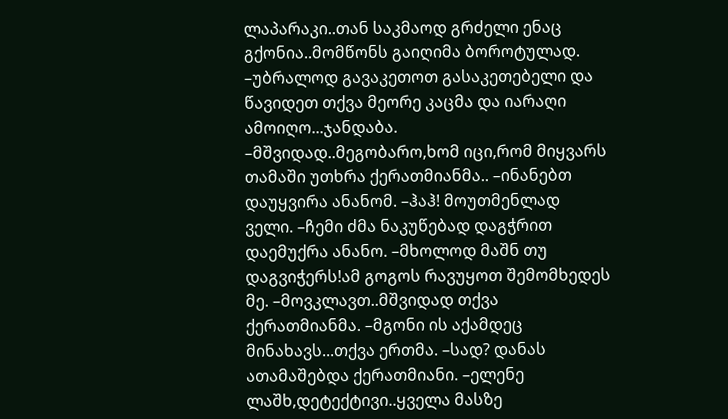ლაპარაკი..თან საკმაოდ გრძელი ენაც გქონია..მომწონს გაიღიმა ბოროტულად. –უბრალოდ გავაკეთოთ გასაკეთებელი და წავიდეთ თქვა მეორე კაცმა და იარაღი ამოიღო...ჯანდაბა. –მშვიდად..მეგობარო,ხომ იცი,რომ მიყვარს თამაში უთხრა ქერათმიანმა.. –ინანებთ დაუყვირა ანანომ. –ჰაჰ! მოუთმენლად ველი. –ჩემი ძმა ნაკუწებად დაგჭრით დაემუქრა ანანო. –მხოლოდ მაშნ თუ დაგვიჭერს!ამ გოგოს რავუყოთ შემომხედეს მე. –მოვკლავთ..მშვიდად თქვა ქერათმიანმა. –მგონი ის აქამდეც მინახავს...თქვა ერთმა. –სად? დანას ათამაშებდა ქერათმიანი. –ელენე ლაშხ,დეტექტივი..ყველა მასზე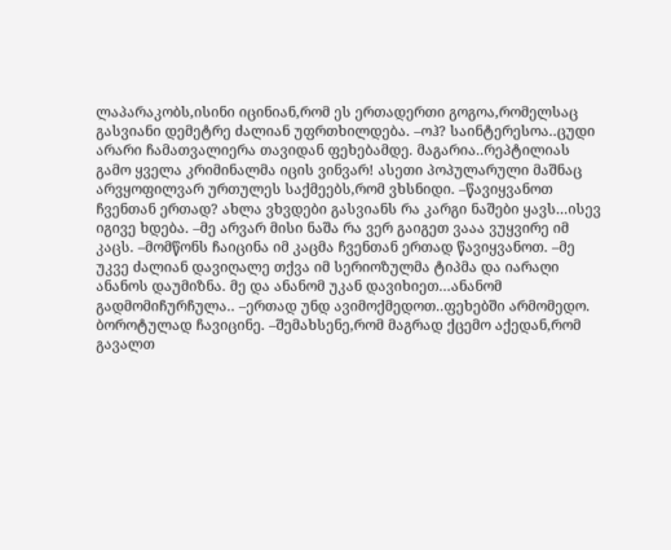ლაპარაკობს,ისინი იცინიან,რომ ეს ერთადერთი გოგოა,რომელსაც გასვიანი დემეტრე ძალიან უფრთხილდება. –ოჰ? საინტერესოა..ცუდი არარი ჩამათვალიერა თავიდან ფეხებამდე. მაგარია..რეპტილიას გამო ყველა კრიმინალმა იცის ვინვარ! ასეთი პოპულარული მაშნაც არვყოფილვარ ურთულეს საქმეებს,რომ ვხსნიდი. –წავიყვანოთ ჩვენთან ერთად? ახლა ვხვდები გასვიანს რა კარგი ნაშები ყავს...ისევ იგივე ხდება. –მე არვარ მისი ნაშა რა ვერ გაიგეთ ვააა ვუყვირე იმ კაცს. –მომწონს ჩაიცინა იმ კაცმა ჩვენთან ერთად წავიყვანოთ. –მე უკვე ძალიან დავიღალე თქვა იმ სერიოზულმა ტიპმა და იარაღი ანანოს დაუმიზნა. მე და ანანომ უკან დავიხიეთ...ანანომ გადმომიჩურჩულა.. –ერთად უნდ ავიმოქმედოთ..ფეხებში არმომედო. ბოროტულად ჩავიცინე. –შემახსენე,რომ მაგრად ქცემო აქედან,რომ გავალთ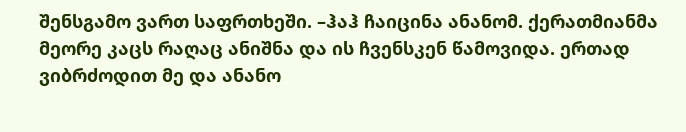შენსგამო ვართ საფრთხეში. –ჰაჰ ჩაიცინა ანანომ. ქერათმიანმა მეორე კაცს რაღაც ანიშნა და ის ჩვენსკენ წამოვიდა. ერთად ვიბრძოდით მე და ანანო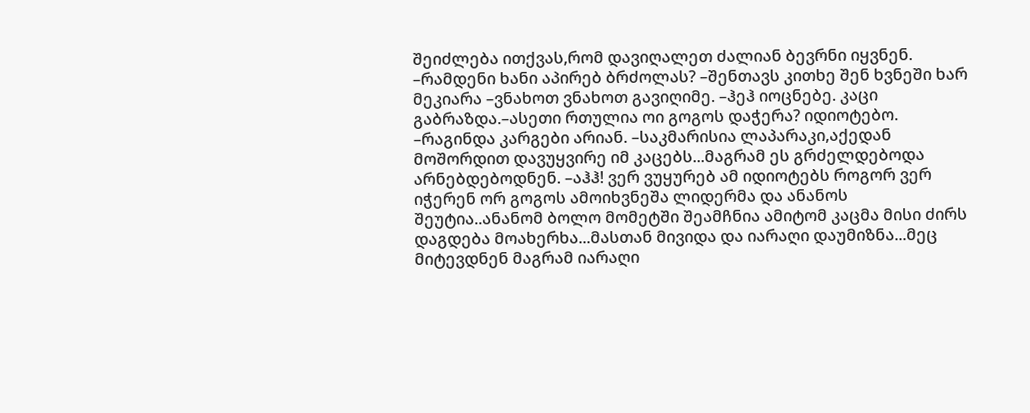შეიძლება ითქვას,რომ დავიღალეთ ძალიან ბევრნი იყვნენ. –რამდენი ხანი აპირებ ბრძოლას? –შენთავს კითხე შენ ხვნეში ხარ მეკიარა –ვნახოთ ვნახოთ გავიღიმე. –ჰეჰ იოცნებე. კაცი გაბრაზდა.–ასეთი რთულია ოი გოგოს დაჭერა? იდიოტებო. –რაგინდა კარგები არიან. –საკმარისია ლაპარაკი,აქედან მოშორდით დავუყვირე იმ კაცებს...მაგრამ ეს გრძელდებოდა არნებდებოდნენ. –აჰჰ! ვერ ვუყურებ ამ იდიოტებს როგორ ვერ იჭერენ ორ გოგოს ამოიხვნეშა ლიდერმა და ანანოს შეუტია..ანანომ ბოლო მომეტში შეამჩნია ამიტომ კაცმა მისი ძირს დაგდება მოახერხა...მასთან მივიდა და იარაღი დაუმიზნა...მეც მიტევდნენ მაგრამ იარაღი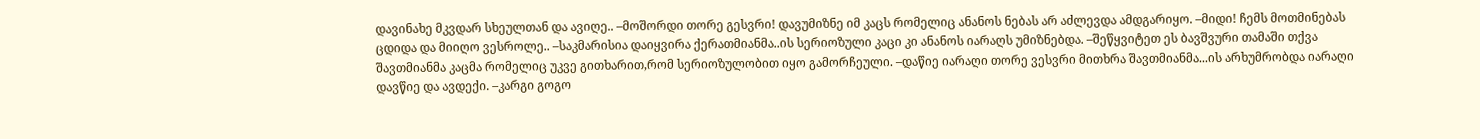დავინახე მკვდარ სხეულთან და ავიღე.. –მოშორდი თორე გესვრი! დავუმიზნე იმ კაცს რომელიც ანანოს ნებას არ აძლევდა ამდგარიყო. –მიდი! ჩემს მოთმინებას ცდიდა და მიიღო ვესროლე.. –საკმარისია დაიყვირა ქერათმიანმა..ის სერიოზული კაცი კი ანანოს იარაღს უმიზნებდა. –შეწყვიტეთ ეს ბავშვური თამაში თქვა შავთმიანმა კაცმა რომელიც უკვე გითხარით,რომ სერიოზულობით იყო გამორჩეული. –დაწიე იარაღი თორე ვესვრი მითხრა შავთმიანმა...ის არხუმრობდა იარაღი დავწიე და ავდექი. –კარგი გოგო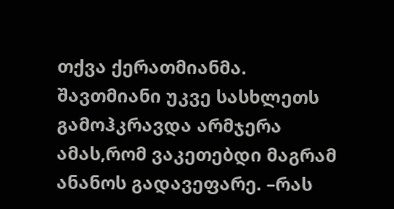თქვა ქერათმიანმა. შავთმიანი უკვე სასხლეთს გამოჰკრავდა არმჯერა ამას,რომ ვაკეთებდი მაგრამ ანანოს გადავეფარე. –რას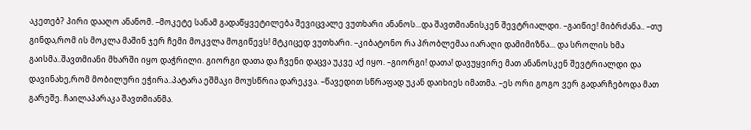აკეთებ? პირი დააღო ანანომ. –მოკეტე სანამ გადაწყვეტილება შევიცვალე ვუთხარი ანანოს...და შავთმიანისკენ შევტრიალდი. –გაიწიე! მიბრძანა.. –თუ გინდა,რომ ის მოკლა მაშინ ჯერ ჩემი მოკვლა მოგიწევს! მტკიცედ ვუთხარი. –კიბატონო რა პრობლემაა იარაღი დამიმიზნა... და სროლის ხმა გაისმა..შავთმიანი მხარში იყო დაჭრილი. გიორგი დათა და ჩვენი დაცვა უკვე აქ იყო. –გიორგი! დათა! დავუყვირე მათ ანანოსკენ შევტრიალდი და დავინახე,რომ მობილური ეჭირა..პატარა ეშმაკი მოუსწრია დარეკვა. –წავედით სწრაფად უკან დაიხიეს იმათმა. –ეს ორი გოგო ვერ გადარჩებოდა მათ გარეშე. ჩაილაპარაკა შავთმიანმა.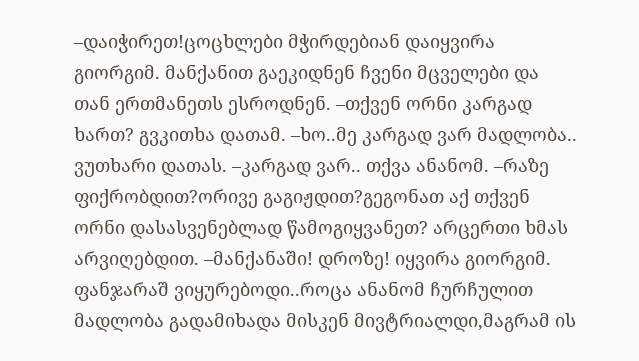–დაიჭირეთ!ცოცხლები მჭირდებიან დაიყვირა გიორგიმ. მანქანით გაეკიდნენ ჩვენი მცველები და თან ერთმანეთს ესროდნენ. –თქვენ ორნი კარგად ხართ? გვკითხა დათამ. –ხო..მე კარგად ვარ მადლობა.. ვუთხარი დათას. –კარგად ვარ.. თქვა ანანომ. –რაზე ფიქრობდით?ორივე გაგიჟდით?გეგონათ აქ თქვენ ორნი დასასვენებლად წამოგიყვანეთ? არცერთი ხმას არვიღებდით. –მანქანაში! დროზე! იყვირა გიორგიმ. ფანჯარაშ ვიყურებოდი..როცა ანანომ ჩურჩულით მადლობა გადამიხადა მისკენ მივტრიალდი,მაგრამ ის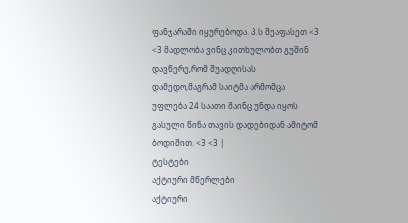ფანჯარაში იყურებოდა. პ.ს შეაფასეთ <3 <3 მადლობა ვინც კითხულობთ გუშინ დავწერე,რომ შუადღისას დამედო,მაგრამ საიტმა არმომცა უფლება 24 საათი მაინც უნდა იყოს გასული წინა თავის დადებიდან ამიტომ ბოდიშით. <3 <3 |
ტესტები
აქტიური მწერლები
აქტიური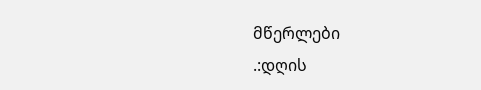მწერლები
.:დღის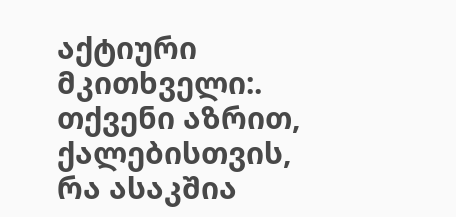აქტიური მკითხველი:.
თქვენი აზრით, ქალებისთვის, რა ასაკშია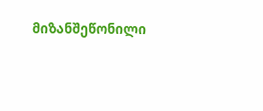მიზანშეწონილი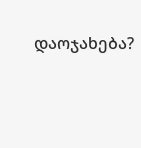დაოჯახება?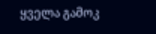ყველა გამოკ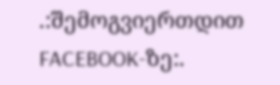.:შემოგვიერთდით FACEBOOK-ზე:.